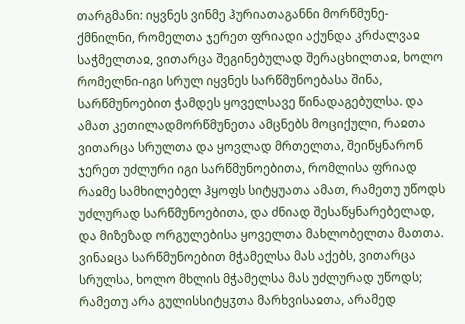თარგმანი: იყვნეს ვინმე ჰურიათაგანნი მორწმუნე-ქმნილნი, რომელთა ჯერეთ ფრიადი აქუნდა კრძალვაჲ საჭმელთაჲ, ვითარცა შეგინებულად შერაცხილთაჲ, ხოლო რომელნი-იგი სრულ იყვნეს სარწმუნოებასა შინა, სარწმუნოებით ჭამდეს ყოველსავე წინადაგებულსა. და ამათ კეთილადმორწმუნეთა ამცნებს მოციქული, რაჲთა ვითარცა სრულთა და ყოვლად მრთელთა, შეიწყნარონ ჯერეთ უძლური იგი სარწმუნოებითა, რომლისა ფრიად რაჲმე სამხილებელ ჰყოფს სიტყუათა ამათ, რამეთუ უწოდს უძლურად სარწმუნოებითა, და ძნიად შესაწყნარებელად, და მიზეზად ორგულებისა ყოველთა მახლობელთა მათთა. ვინაჲცა სარწმუნოებით მჭამელსა მას აქებს, ვითარცა სრულსა, ხოლო მხლის მჭამელსა მას უძლურად უწოდს; რამეთუ არა გულისსიტყჳთა მარხვისაჲთა, არამედ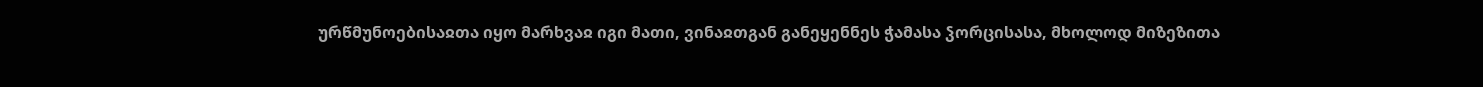ურწმუნოებისაჲთა იყო მარხვაჲ იგი მათი, ვინაჲთგან განეყენნეს ჭამასა ჴორცისასა, მხოლოდ მიზეზითა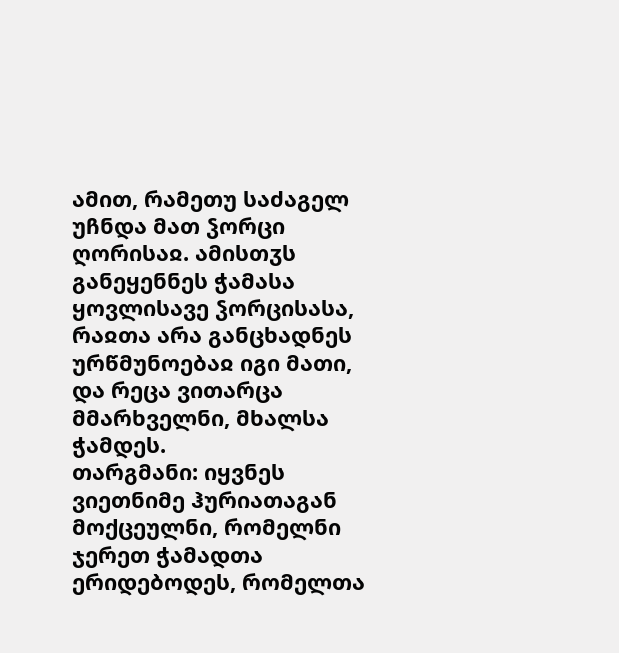ამით, რამეთუ საძაგელ უჩნდა მათ ჴორცი ღორისაჲ. ამისთჳს განეყენნეს ჭამასა ყოვლისავე ჴორცისასა, რაჲთა არა განცხადნეს ურწმუნოებაჲ იგი მათი, და რეცა ვითარცა მმარხველნი, მხალსა ჭამდეს.
თარგმანი: იყვნეს ვიეთნიმე ჰურიათაგან მოქცეულნი, რომელნი ჯერეთ ჭამადთა ერიდებოდეს, რომელთა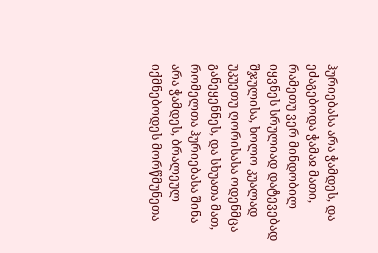ჰურიებასა არა ჭამდეს, და ეძაგებოდა ჭამაჲ მათი, რამეთუ ვერ მინდობილ იყვნეს სრულიად დატევებად შჯულისა, ხოლო კუალად უკუეთუ ღორისასა ოდენმცა განეყენნეს, და სხუათა მათ, რომელთა ჰურიებასა შინა არა ჭამდეს, ბრალეულ იქმნებოდეს მორწმუნეთა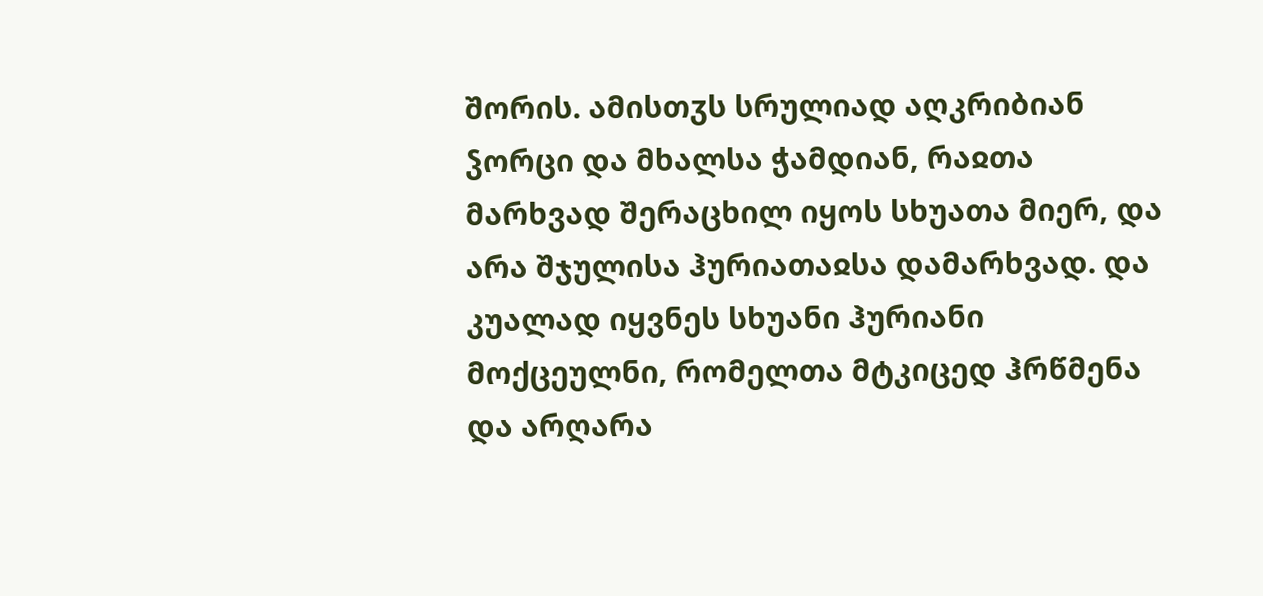შორის. ამისთჳს სრულიად აღკრიბიან ჴორცი და მხალსა ჭამდიან, რაჲთა მარხვად შერაცხილ იყოს სხუათა მიერ, და არა შჯულისა ჰურიათაჲსა დამარხვად. და კუალად იყვნეს სხუანი ჰურიანი მოქცეულნი, რომელთა მტკიცედ ჰრწმენა და არღარა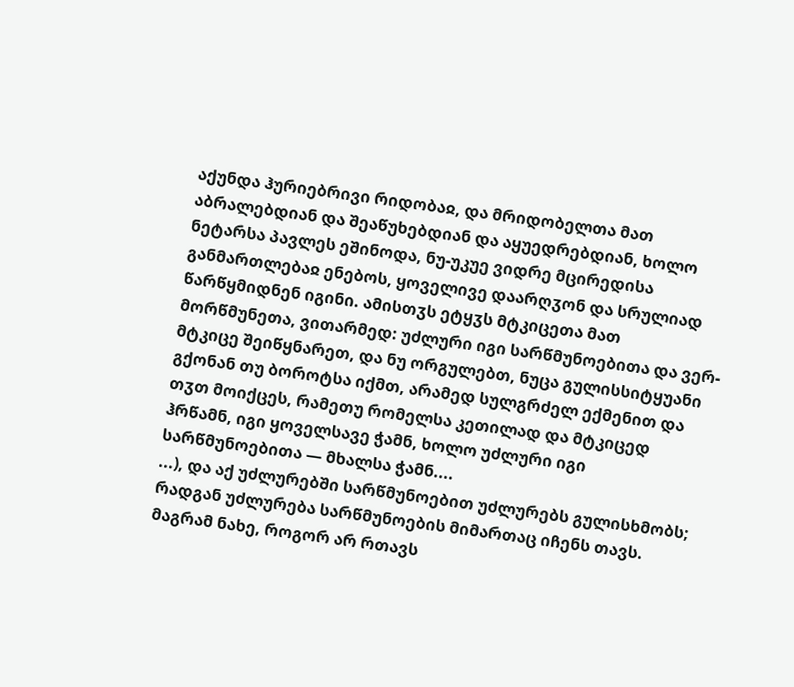აქუნდა ჰურიებრივი რიდობაჲ, და მრიდობელთა მათ აბრალებდიან და შეაწუხებდიან და აყუედრებდიან, ხოლო ნეტარსა პავლეს ეშინოდა, ნუ-უკუე ვიდრე მცირედისა განმართლებაჲ ენებოს, ყოველივე დაარღჳონ და სრულიად წარწყმიდნენ იგინი. ამისთჳს ეტყჳს მტკიცეთა მათ მორწმუნეთა, ვითარმედ: უძლური იგი სარწმუნოებითა და ვერ-მტკიცე შეიწყნარეთ, და ნუ ორგულებთ, ნუცა გულისსიტყუანი გქონან თუ ბოროტსა იქმთ, არამედ სულგრძელ ექმენით და თჳთ მოიქცეს, რამეთუ რომელსა კეთილად და მტკიცედ ჰრწამნ, იგი ყოველსავე ჭამნ, ხოლო უძლური იგი სარწმუნოებითა — მხალსა ჭამნ....
...), და აქ უძლურებში სარწმუნოებით უძლურებს გულისხმობს; რადგან უძლურება სარწმუნოების მიმართაც იჩენს თავს. მაგრამ ნახე, როგორ არ რთავს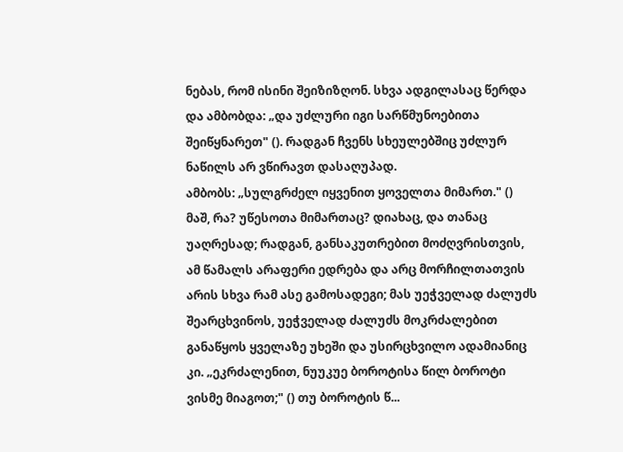ნებას, რომ ისინი შეიზიზღონ. სხვა ადგილასაც წერდა და ამბობდა: „და უძლური იგი სარწმუნოებითა შეიწყნარეთ" (). რადგან ჩვენს სხეულებშიც უძლურ ნაწილს არ ვწირავთ დასაღუპად.
ამბობს: „სულგრძელ იყვენით ყოველთა მიმართ." () მაშ, რა? უწესოთა მიმართაც? დიახაც, და თანაც უაღრესად; რადგან, განსაკუთრებით მოძღვრისთვის, ამ წამალს არაფერი ედრება და არც მორჩილთათვის არის სხვა რამ ასე გამოსადეგი; მას უეჭველად ძალუძს შეარცხვინოს, უეჭველად ძალუძს მოკრძალებით განაწყოს ყველაზე უხეში და უსირცხვილო ადამიანიც კი. „ეკრძალენით, ნუუკუე ბოროტისა წილ ბოროტი ვისმე მიაგოთ;" () თუ ბოროტის წ...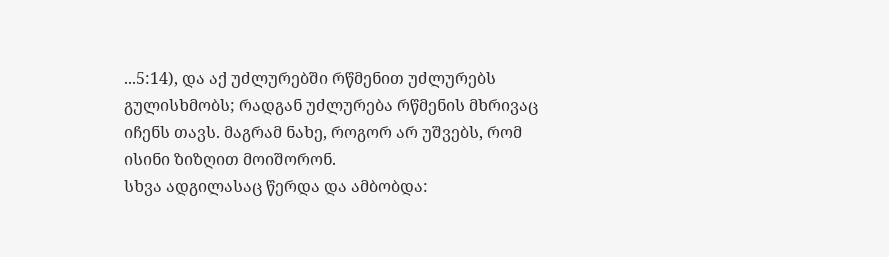...5:14), და აქ უძლურებში რწმენით უძლურებს გულისხმობს; რადგან უძლურება რწმენის მხრივაც იჩენს თავს. მაგრამ ნახე, როგორ არ უშვებს, რომ ისინი ზიზღით მოიშორონ.
სხვა ადგილასაც წერდა და ამბობდა: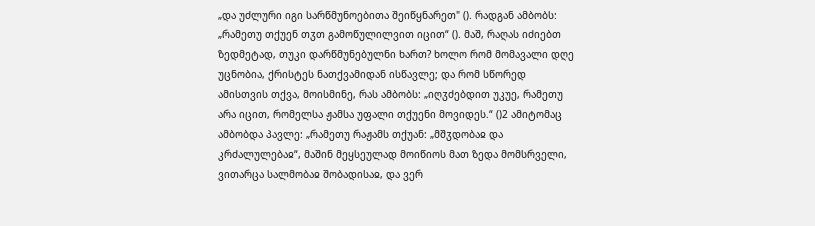„და უძლური იგი სარწმუნოებითა შეიწყნარეთ" (). რადგან ამბობს: „რამეთუ თქუენ თჳთ გამოწულილვით იცით“ (). მაშ, რაღას იძიებთ ზედმეტად, თუკი დარწმუნებულნი ხართ? ხოლო რომ მომავალი დღე უცნობია, ქრისტეს ნათქვამიდან ისწავლე; და რომ სწორედ ამისთვის თქვა, მოისმინე, რას ამბობს: „იღჳძებდით უკუე, რამეთუ არა იცით, რომელსა ჟამსა უფალი თქუენი მოვიდეს.“ ()2 ამიტომაც ამბობდა პავლე: „რამეთუ რაჟამს თქუან: „მშჳდობაჲ და კრძალულებაჲ“, მაშინ მეყსეულად მოიწიოს მათ ზედა მომსრველი, ვითარცა სალმობაჲ შობადისაჲ, და ვერ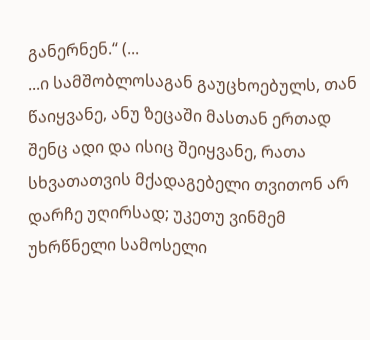განერნენ.“ (...
...ი სამშობლოსაგან გაუცხოებულს, თან წაიყვანე, ანუ ზეცაში მასთან ერთად შენც ადი და ისიც შეიყვანე, რათა სხვათათვის მქადაგებელი თვითონ არ დარჩე უღირსად; უკეთუ ვინმემ უხრწნელი სამოსელი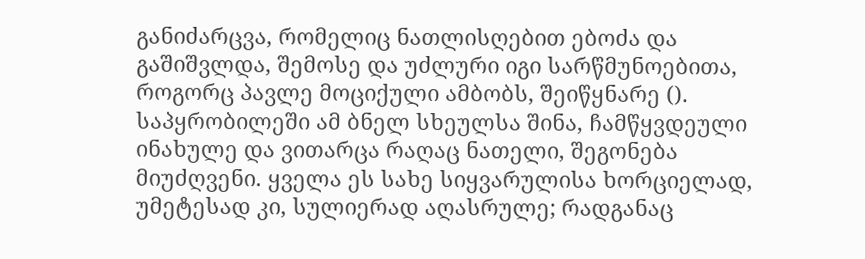განიძარცვა, რომელიც ნათლისღებით ებოძა და გაშიშვლდა, შემოსე და უძლური იგი სარწმუნოებითა, როგორც პავლე მოციქული ამბობს, შეიწყნარე (). საპყრობილეში ამ ბნელ სხეულსა შინა, ჩამწყვდეული ინახულე და ვითარცა რაღაც ნათელი, შეგონება მიუძღვენი. ყველა ეს სახე სიყვარულისა ხორციელად, უმეტესად კი, სულიერად აღასრულე; რადგანაც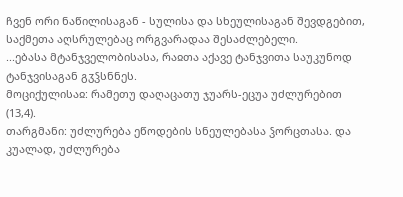ჩვენ ორი ნაწილისაგან - სულისა და სხეულისაგან შევდგებით, საქმეთა აღსრულებაც ორგვარადაა შესაძლებელი.
...ებასა მტანჯველობისასა, რაჲთა აქავე ტანჯვითა საუკუნოდ ტანჯვისაგან გჳჴსნნეს.
მოციქულისაჲ: რამეთუ დაღაცათუ ჯუარს-ეცუა უძლურებით (13,4).
თარგმანი: უძლურება ეწოდების სნეულებასა ჴორცთასა. და კუალად, უძლურება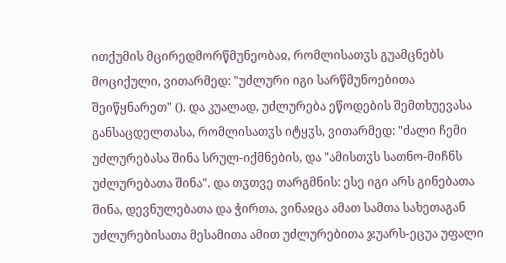ითქუმის მცირედმორწმუნეობაჲ, რომლისათჳს გუამცნებს მოციქული, ვითარმედ: "უძლური იგი სარწმუნოებითა შეიწყნარეთ" (). და კუალად, უძლურება ეწოდების შემთხუევასა განსაცდელთასა, რომლისათჳს იტყჳს, ვითარმედ: "ძალი ჩემი უძლურებასა შინა სრულ-იქმნების, და "ამისთჳს სათნო-მიჩნს უძლურებათა შინა". და თჳთვე თარგმნის: ესე იგი არს გინებათა შინა, დევნულებათა და ჭირთა, ვინაჲცა ამათ სამთა სახეთაგან უძლურებისათა მესამითა ამით უძლურებითა ჯუარს-ეცუა უფალი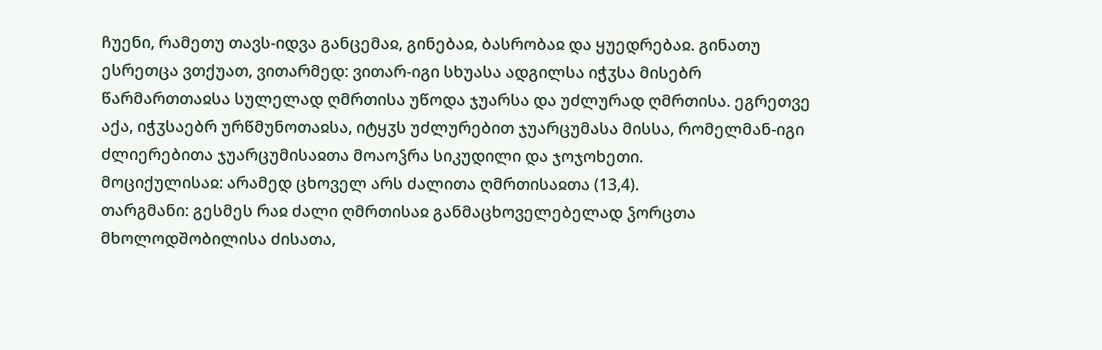ჩუენი, რამეთუ თავს-იდვა განცემაჲ, გინებაჲ, ბასრობაჲ და ყუედრებაჲ. გინათუ ესრეთცა ვთქუათ, ვითარმედ: ვითარ-იგი სხუასა ადგილსა იჭჳსა მისებრ წარმართთაჲსა სულელად ღმრთისა უწოდა ჯუარსა და უძლურად ღმრთისა. ეგრეთვე აქა, იჭჳსაებრ ურწმუნოთაჲსა, იტყჳს უძლურებით ჯუარცუმასა მისსა, რომელმან-იგი ძლიერებითა ჯუარცუმისაჲთა მოაოჴრა სიკუდილი და ჯოჯოხეთი.
მოციქულისაჲ: არამედ ცხოველ არს ძალითა ღმრთისაჲთა (13,4).
თარგმანი: გესმეს რაჲ ძალი ღმრთისაჲ განმაცხოველებელად ჴორცთა მხოლოდშობილისა ძისათა,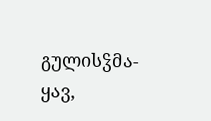გულისჴმა-ყავ,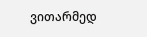ვითარმედ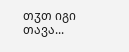თჳთ იგი თავა...